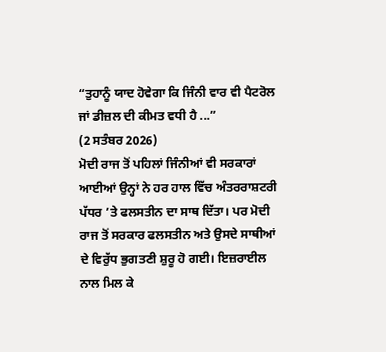“ਤੁਹਾਨੂੰ ਯਾਦ ਹੋਵੇਗਾ ਕਿ ਜਿੰਨੀ ਵਾਰ ਵੀ ਪੈਟਰੋਲ ਜਾਂ ਡੀਜ਼ਲ ਦੀ ਕੀਮਤ ਵਧੀ ਹੈ ...”
(2 ਸਤੰਬਰ 2026)
ਮੋਦੀ ਰਾਜ ਤੋਂ ਪਹਿਲਾਂ ਜਿੰਨੀਆਂ ਵੀ ਸਰਕਾਰਾਂ ਆਈਆਂ ਉਨ੍ਹਾਂ ਨੇ ਹਰ ਹਾਲ ਵਿੱਚ ਅੰਤਰਰਾਸ਼ਟਰੀ ਪੱਧਰ ’ਤੇ ਫਲਸਤੀਨ ਦਾ ਸਾਥ ਦਿੱਤਾ। ਪਰ ਮੋਦੀ ਰਾਜ ਤੋਂ ਸਰਕਾਰ ਫਲਸਤੀਨ ਅਤੇ ਉਸਦੇ ਸਾਥੀਆਂ ਦੇ ਵਿਰੁੱਧ ਭੁਗਤਣੀ ਸ਼ੁਰੂ ਹੋ ਗਈ। ਇਜ਼ਰਾਈਲ ਨਾਲ ਮਿਲ ਕੇ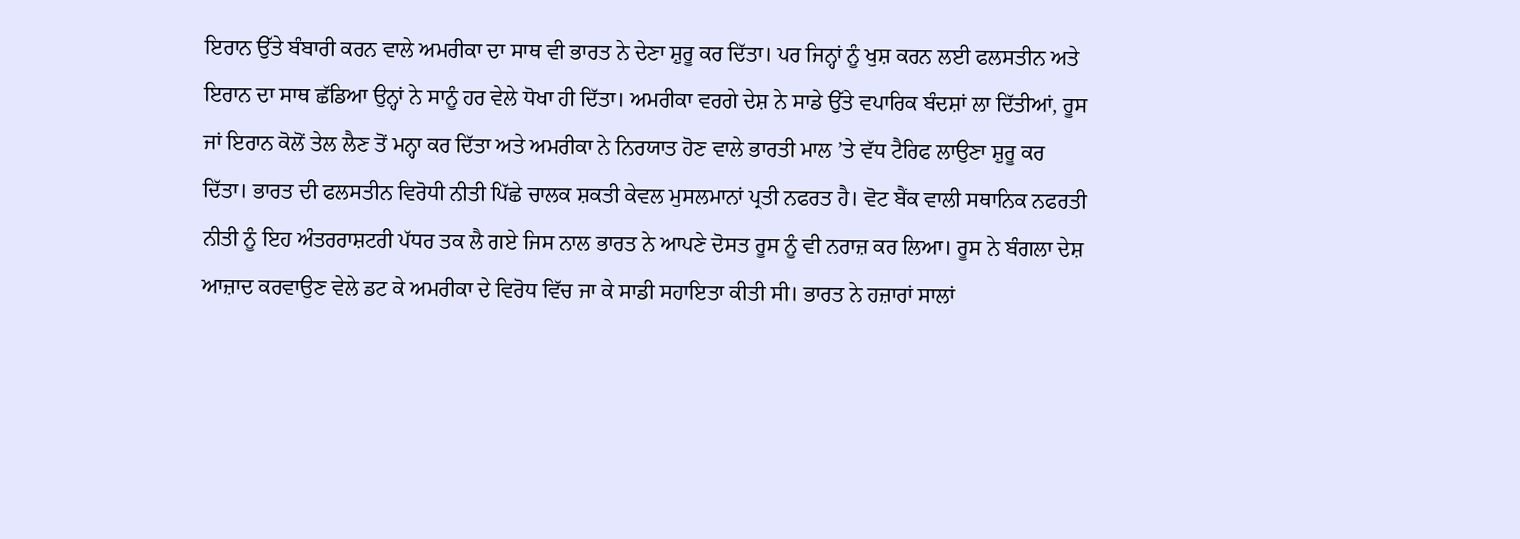ਇਰਾਨ ਉੱਤੇ ਬੰਬਾਰੀ ਕਰਨ ਵਾਲੇ ਅਮਰੀਕਾ ਦਾ ਸਾਥ ਵੀ ਭਾਰਤ ਨੇ ਦੇਣਾ ਸ਼ੁਰੂ ਕਰ ਦਿੱਤਾ। ਪਰ ਜਿਨ੍ਹਾਂ ਨੂੰ ਖੁਸ਼ ਕਰਨ ਲਈ ਫਲਸਤੀਨ ਅਤੇ ਇਰਾਨ ਦਾ ਸਾਥ ਛੱਡਿਆ ਉਨ੍ਹਾਂ ਨੇ ਸਾਨੂੰ ਹਰ ਵੇਲੇ ਧੋਖਾ ਹੀ ਦਿੱਤਾ। ਅਮਰੀਕਾ ਵਰਗੇ ਦੇਸ਼ ਨੇ ਸਾਡੇ ਉੱਤੇ ਵਪਾਰਿਕ ਬੰਦਸ਼ਾਂ ਲਾ ਦਿੱਤੀਆਂ, ਰੂਸ ਜਾਂ ਇਰਾਨ ਕੋਲੋਂ ਤੇਲ ਲੈਣ ਤੋਂ ਮਨ੍ਹਾ ਕਰ ਦਿੱਤਾ ਅਤੇ ਅਮਰੀਕਾ ਨੇ ਨਿਰਯਾਤ ਹੋਣ ਵਾਲੇ ਭਾਰਤੀ ਮਾਲ ’ਤੇ ਵੱਧ ਟੈਰਿਫ ਲਾਉਣਾ ਸ਼ੁਰੂ ਕਰ ਦਿੱਤਾ। ਭਾਰਤ ਦੀ ਫਲਸਤੀਨ ਵਿਰੋਧੀ ਨੀਤੀ ਪਿੱਛੇ ਚਾਲਕ ਸ਼ਕਤੀ ਕੇਵਲ ਮੁਸਲਮਾਨਾਂ ਪ੍ਰਤੀ ਨਫਰਤ ਹੈ। ਵੋਟ ਬੈਂਕ ਵਾਲੀ ਸਥਾਨਿਕ ਨਫਰਤੀ ਨੀਤੀ ਨੂੰ ਇਹ ਅੰਤਰਰਾਸ਼ਟਰੀ ਪੱਧਰ ਤਕ ਲੈ ਗਏ ਜਿਸ ਨਾਲ ਭਾਰਤ ਨੇ ਆਪਣੇ ਦੋਸਤ ਰੂਸ ਨੂੰ ਵੀ ਨਰਾਜ਼ ਕਰ ਲਿਆ। ਰੂਸ ਨੇ ਬੰਗਲਾ ਦੇਸ਼ ਆਜ਼ਾਦ ਕਰਵਾਉਣ ਵੇਲੇ ਡਟ ਕੇ ਅਮਰੀਕਾ ਦੇ ਵਿਰੋਧ ਵਿੱਚ ਜਾ ਕੇ ਸਾਡੀ ਸਹਾਇਤਾ ਕੀਤੀ ਸੀ। ਭਾਰਤ ਨੇ ਹਜ਼ਾਰਾਂ ਸਾਲਾਂ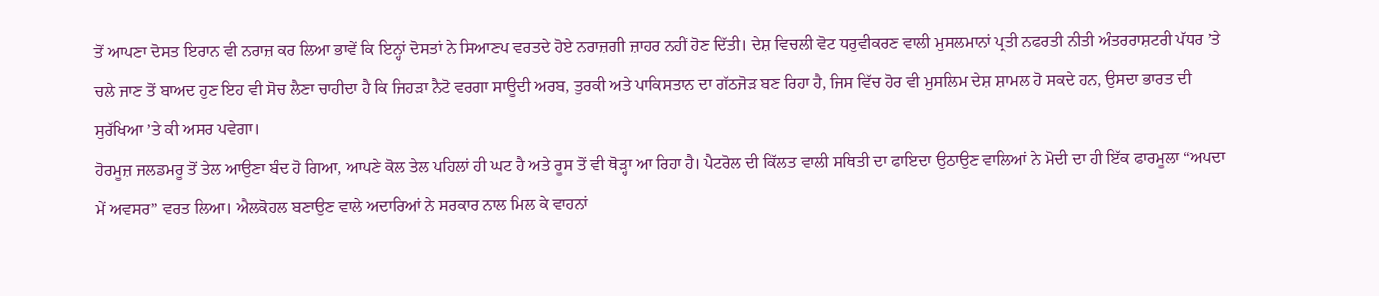ਤੋਂ ਆਪਣਾ ਦੋਸਤ ਇਰਾਨ ਵੀ ਨਰਾਜ਼ ਕਰ ਲਿਆ ਭਾਵੇਂ ਕਿ ਇਨ੍ਹਾਂ ਦੋਸਤਾਂ ਨੇ ਸਿਆਣਪ ਵਰਤਦੇ ਹੋਏ ਨਰਾਜ਼ਗੀ ਜ਼ਾਹਰ ਨਹੀਂ ਹੋਣ ਦਿੱਤੀ। ਦੇਸ਼ ਵਿਚਲੀ ਵੋਟ ਧਰੁਵੀਕਰਣ ਵਾਲੀ ਮੁਸਲਮਾਨਾਂ ਪ੍ਰਤੀ ਨਫਰਤੀ ਨੀਤੀ ਅੰਤਰਰਾਸ਼ਟਰੀ ਪੱਧਰ ’ਤੇ ਚਲੇ ਜਾਣ ਤੋਂ ਬਾਅਦ ਹੁਣ ਇਹ ਵੀ ਸੋਚ ਲੈਣਾ ਚਾਹੀਦਾ ਹੈ ਕਿ ਜਿਹੜਾ ਨੈਟੋ ਵਰਗਾ ਸਾਊਦੀ ਅਰਬ, ਤੁਰਕੀ ਅਤੇ ਪਾਕਿਸਤਾਨ ਦਾ ਗੱਠਜੋੜ ਬਣ ਰਿਹਾ ਹੈ, ਜਿਸ ਵਿੱਚ ਹੋਰ ਵੀ ਮੁਸਲਿਮ ਦੇਸ਼ ਸ਼ਾਮਲ ਹੋ ਸਕਦੇ ਹਨ, ਉਸਦਾ ਭਾਰਤ ਦੀ ਸੁਰੱਖਿਆ ’ਤੇ ਕੀ ਅਸਰ ਪਵੇਗਾ।
ਹੋਰਮੂਜ਼ ਜਲਡਮਰੂ ਤੋਂ ਤੇਲ ਆਉਣਾ ਬੰਦ ਹੋ ਗਿਆ, ਆਪਣੇ ਕੋਲ ਤੇਲ ਪਹਿਲਾਂ ਹੀ ਘਟ ਹੈ ਅਤੇ ਰੂਸ ਤੋਂ ਵੀ ਥੋੜ੍ਹਾ ਆ ਰਿਹਾ ਹੈ। ਪੈਟਰੋਲ ਦੀ ਕਿੱਲਤ ਵਾਲੀ ਸਥਿਤੀ ਦਾ ਫਾਇਦਾ ਉਠਾਉਣ ਵਾਲਿਆਂ ਨੇ ਮੋਦੀ ਦਾ ਹੀ ਇੱਕ ਫਾਰਮੂਲਾ “ਅਪਦਾ ਮੇਂ ਅਵਸਰ” ਵਰਤ ਲਿਆ। ਐਲਕੋਹਲ ਬਣਾਉਣ ਵਾਲੇ ਅਦਾਰਿਆਂ ਨੇ ਸਰਕਾਰ ਨਾਲ ਮਿਲ ਕੇ ਵਾਹਨਾਂ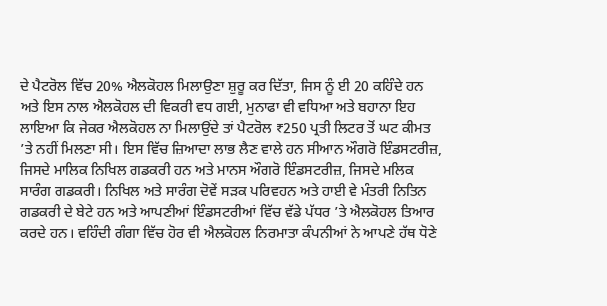ਦੇ ਪੈਟਰੋਲ ਵਿੱਚ 20% ਐਲਕੋਹਲ ਮਿਲਾਉਣਾ ਸ਼ੁਰੂ ਕਰ ਦਿੱਤਾ, ਜਿਸ ਨੂੰ ਈ 20 ਕਹਿੰਦੇ ਹਨ ਅਤੇ ਇਸ ਨਾਲ ਐਲਕੋਹਲ ਦੀ ਵਿਕਰੀ ਵਧ ਗਈ, ਮੁਨਾਫਾ ਵੀ ਵਧਿਆ ਅਤੇ ਬਹਾਨਾ ਇਹ ਲਾਇਆ ਕਿ ਜੇਕਰ ਐਲਕੋਹਲ ਨਾ ਮਿਲਾਉਂਦੇ ਤਾਂ ਪੈਟਰੋਲ ₹250 ਪ੍ਰਤੀ ਲਿਟਰ ਤੋਂ ਘਟ ਕੀਮਤ ’ਤੇ ਨਹੀਂ ਮਿਲਣਾ ਸੀ। ਇਸ ਵਿੱਚ ਜ਼ਿਆਦਾ ਲਾਭ ਲੈਣ ਵਾਲੇ ਹਨ ਸੀਆਨ ਔਗਰੋ ਇੰਡਸਟਰੀਜ਼, ਜਿਸਦੇ ਮਾਲਿਕ ਨਿਖਿਲ ਗਡਕਰੀ ਹਨ ਅਤੇ ਮਾਨਸ ਔਗਰੋ ਇੰਡਸਟਰੀਜ਼, ਜਿਸਦੇ ਮਲਿਕ ਸਾਰੰਗ ਗਡਕਰੀ। ਨਿਖਿਲ ਅਤੇ ਸਾਰੰਗ ਦੋਵੇਂ ਸੜਕ ਪਰਿਵਹਨ ਅਤੇ ਹਾਈ ਵੇ ਮੰਤਰੀ ਨਿਤਿਨ ਗਡਕਰੀ ਦੇ ਬੇਟੇ ਹਨ ਅਤੇ ਆਪਣੀਆਂ ਇੰਡਸਟਰੀਆਂ ਵਿੱਚ ਵੱਡੇ ਪੱਧਰ ’ਤੇ ਐਲਕੋਹਲ ਤਿਆਰ ਕਰਦੇ ਹਨ। ਵਹਿੰਦੀ ਗੰਗਾ ਵਿੱਚ ਹੋਰ ਵੀ ਐਲਕੋਹਲ ਨਿਰਮਾਤਾ ਕੰਪਨੀਆਂ ਨੇ ਆਪਣੇ ਹੱਥ ਧੋਣੇ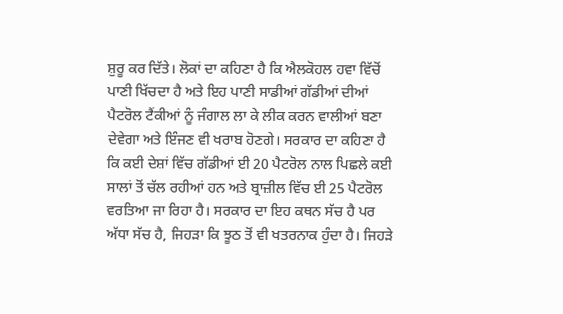ਸ਼ੁਰੂ ਕਰ ਦਿੱਤੇ। ਲੋਕਾਂ ਦਾ ਕਹਿਣਾ ਹੈ ਕਿ ਐਲਕੋਹਲ ਹਵਾ ਵਿੱਚੋਂ ਪਾਣੀ ਖਿੱਚਦਾ ਹੈ ਅਤੇ ਇਹ ਪਾਣੀ ਸਾਡੀਆਂ ਗੱਡੀਆਂ ਦੀਆਂ ਪੈਟਰੋਲ ਟੈਂਕੀਆਂ ਨੂੰ ਜੰਗਾਲ ਲਾ ਕੇ ਲੀਕ ਕਰਨ ਵਾਲੀਆਂ ਬਣਾ ਦੇਵੇਗਾ ਅਤੇ ਇੰਜਣ ਵੀ ਖਰਾਬ ਹੋਣਗੇ। ਸਰਕਾਰ ਦਾ ਕਹਿਣਾ ਹੈ ਕਿ ਕਈ ਦੇਸ਼ਾਂ ਵਿੱਚ ਗੱਡੀਆਂ ਈ 20 ਪੈਟਰੋਲ ਨਾਲ ਪਿਛਲੇ ਕਈ ਸਾਲਾਂ ਤੋਂ ਚੱਲ ਰਹੀਆਂ ਹਨ ਅਤੇ ਬ੍ਰਾਜ਼ੀਲ ਵਿੱਚ ਈ 25 ਪੈਟਰੋਲ ਵਰਤਿਆ ਜਾ ਰਿਹਾ ਹੈ। ਸਰਕਾਰ ਦਾ ਇਹ ਕਥਨ ਸੱਚ ਹੈ ਪਰ ਅੱਧਾ ਸੱਚ ਹੈ, ਜਿਹੜਾ ਕਿ ਝੂਠ ਤੋਂ ਵੀ ਖਤਰਨਾਕ ਹੁੰਦਾ ਹੈ। ਜਿਹੜੇ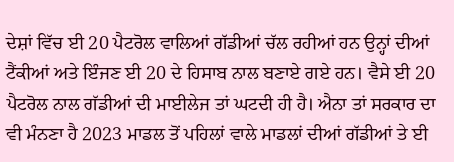ਦੇਸ਼ਾਂ ਵਿੱਚ ਈ 20 ਪੈਟਰੋਲ ਵਾਲਿਆਂ ਗੱਡੀਆਂ ਚੱਲ ਰਹੀਆਂ ਹਨ ਉਨ੍ਹਾਂ ਦੀਆਂ ਟੈਂਕੀਆਂ ਅਤੇ ਇੰਜਣ ਈ 20 ਦੇ ਹਿਸਾਬ ਨਾਲ ਬਣਾਏ ਗਏ ਹਨ। ਵੈਸੇ ਈ 20 ਪੈਟਰੋਲ ਨਾਲ ਗੱਡੀਆਂ ਦੀ ਮਾਈਲੇਜ ਤਾਂ ਘਟਦੀ ਹੀ ਹੈ। ਐਨਾ ਤਾਂ ਸਰਕਾਰ ਦਾ ਵੀ ਮੰਨਣਾ ਹੈ 2023 ਮਾਡਲ ਤੋਂ ਪਹਿਲਾਂ ਵਾਲੇ ਮਾਡਲਾਂ ਦੀਆਂ ਗੱਡੀਆਂ ਤੇ ਈ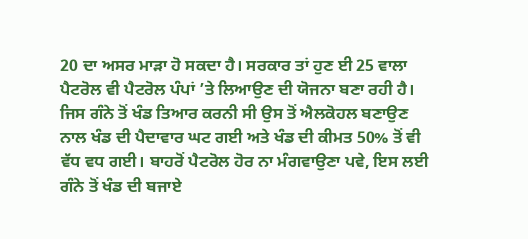20 ਦਾ ਅਸਰ ਮਾੜਾ ਹੋ ਸਕਦਾ ਹੈ। ਸਰਕਾਰ ਤਾਂ ਹੁਣ ਈ 25 ਵਾਲਾ ਪੈਟਰੋਲ ਵੀ ਪੈਟਰੋਲ ਪੰਪਾਂ ’ਤੇ ਲਿਆਉਣ ਦੀ ਯੋਜਨਾ ਬਣਾ ਰਹੀ ਹੈ।
ਜਿਸ ਗੰਨੇ ਤੋਂ ਖੰਡ ਤਿਆਰ ਕਰਨੀ ਸੀ ਉਸ ਤੋਂ ਐਲਕੋਹਲ ਬਣਾਉਣ ਨਾਲ ਖੰਡ ਦੀ ਪੈਦਾਵਾਰ ਘਟ ਗਈ ਅਤੇ ਖੰਡ ਦੀ ਕੀਮਤ 50% ਤੋਂ ਵੀ ਵੱਧ ਵਧ ਗਈ। ਬਾਹਰੋਂ ਪੈਟਰੋਲ ਹੋਰ ਨਾ ਮੰਗਵਾਉਣਾ ਪਵੇ, ਇਸ ਲਈ ਗੰਨੇ ਤੋਂ ਖੰਡ ਦੀ ਬਜਾਏ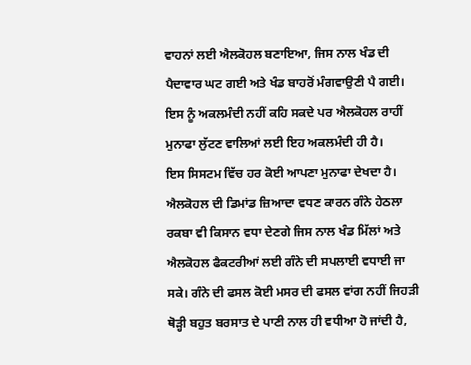ਵਾਹਨਾਂ ਲਈ ਐਲਕੋਹਲ ਬਣਾਇਆ, ਜਿਸ ਨਾਲ ਖੰਡ ਦੀ ਪੈਦਾਵਾਰ ਘਟ ਗਈ ਅਤੇ ਖੰਡ ਬਾਹਰੋਂ ਮੰਗਵਾਉਣੀ ਪੈ ਗਈ। ਇਸ ਨੂੰ ਅਕਲਮੰਦੀ ਨਹੀਂ ਕਹਿ ਸਕਦੇ ਪਰ ਐਲਕੋਹਲ ਰਾਹੀਂ ਮੁਨਾਫਾ ਲੁੱਟਣ ਵਾਲਿਆਂ ਲਈ ਇਹ ਅਕਲਮੰਦੀ ਹੀ ਹੈ।
ਇਸ ਸਿਸਟਮ ਵਿੱਚ ਹਰ ਕੋਈ ਆਪਣਾ ਮੁਨਾਫਾ ਦੇਖਦਾ ਹੈ। ਐਲਕੋਹਲ ਦੀ ਡਿਮਾਂਡ ਜ਼ਿਆਦਾ ਵਧਣ ਕਾਰਨ ਗੰਨੇ ਹੇਠਲਾ ਰਕਬਾ ਵੀ ਕਿਸਾਨ ਵਧਾ ਦੇਣਗੇ ਜਿਸ ਨਾਲ ਖੰਡ ਮਿੱਲਾਂ ਅਤੇ ਐਲਕੋਹਲ ਫੈਕਟਰੀਆਂ ਲਈ ਗੰਨੇ ਦੀ ਸਪਲਾਈ ਵਧਾਈ ਜਾ ਸਕੇ। ਗੰਨੇ ਦੀ ਫਸਲ ਕੋਈ ਮਸਰ ਦੀ ਫਸਲ ਵਾਂਗ ਨਹੀਂ ਜਿਹੜੀ ਥੋੜ੍ਹੀ ਬਹੁਤ ਬਰਸਾਤ ਦੇ ਪਾਣੀ ਨਾਲ ਹੀ ਵਧੀਆ ਹੋ ਜਾਂਦੀ ਹੈ,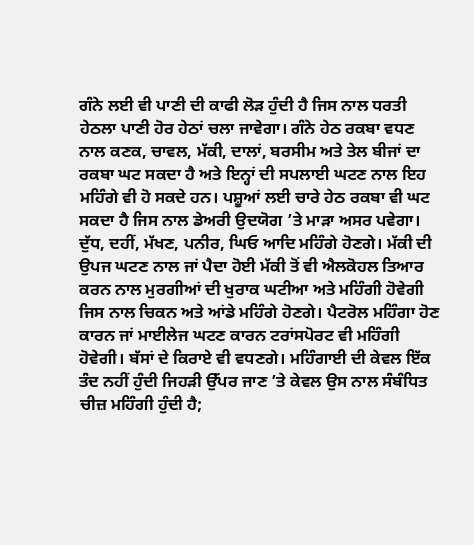ਗੰਨੇ ਲਈ ਵੀ ਪਾਣੀ ਦੀ ਕਾਫੀ ਲੋੜ ਹੁੰਦੀ ਹੈ ਜਿਸ ਨਾਲ ਧਰਤੀ ਹੇਠਲਾ ਪਾਣੀ ਹੋਰ ਹੇਠਾਂ ਚਲਾ ਜਾਵੇਗਾ। ਗੰਨੇ ਹੇਠ ਰਕਬਾ ਵਧਣ ਨਾਲ ਕਣਕ, ਚਾਵਲ, ਮੱਕੀ, ਦਾਲਾਂ, ਬਰਸੀਮ ਅਤੇ ਤੇਲ ਬੀਜਾਂ ਦਾ ਰਕਬਾ ਘਟ ਸਕਦਾ ਹੈ ਅਤੇ ਇਨ੍ਹਾਂ ਦੀ ਸਪਲਾਈ ਘਟਣ ਨਾਲ ਇਹ ਮਹਿੰਗੇ ਵੀ ਹੋ ਸਕਦੇ ਹਨ। ਪਸ਼ੂਆਂ ਲਈ ਚਾਰੇ ਹੇਠ ਰਕਬਾ ਵੀ ਘਟ ਸਕਦਾ ਹੈ ਜਿਸ ਨਾਲ ਡੇਅਰੀ ਉਦਯੋਗ ’ਤੇ ਮਾੜਾ ਅਸਰ ਪਵੇਗਾ। ਦੁੱਧ, ਦਹੀਂ, ਮੱਖਣ, ਪਨੀਰ, ਘਿਓ ਆਦਿ ਮਹਿੰਗੇ ਹੋਣਗੇ। ਮੱਕੀ ਦੀ ਉਪਜ ਘਟਣ ਨਾਲ ਜਾਂ ਪੈਦਾ ਹੋਈ ਮੱਕੀ ਤੋਂ ਵੀ ਐਲਕੋਹਲ ਤਿਆਰ ਕਰਨ ਨਾਲ ਮੁਰਗੀਆਂ ਦੀ ਖੁਰਾਕ ਘਟੀਆ ਅਤੇ ਮਹਿੰਗੀ ਹੋਵੇਗੀ ਜਿਸ ਨਾਲ ਚਿਕਨ ਅਤੇ ਆਂਡੇ ਮਹਿੰਗੇ ਹੋਣਗੇ। ਪੈਟਰੋਲ ਮਹਿੰਗਾ ਹੋਣ ਕਾਰਨ ਜਾਂ ਮਾਈਲੇਜ ਘਟਣ ਕਾਰਨ ਟਰਾਂਸਪੋਰਟ ਵੀ ਮਹਿੰਗੀ ਹੋਵੇਗੀ। ਬੱਸਾਂ ਦੇ ਕਿਰਾਏ ਵੀ ਵਧਣਗੇ। ਮਹਿੰਗਾਈ ਦੀ ਕੇਵਲ ਇੱਕ ਤੰਦ ਨਹੀਂ ਹੁੰਦੀ ਜਿਹੜੀ ਉੱਪਰ ਜਾਣ ’ਤੇ ਕੇਵਲ ਉਸ ਨਾਲ ਸੰਬੰਧਿਤ ਚੀਜ਼ ਮਹਿੰਗੀ ਹੁੰਦੀ ਹੈ;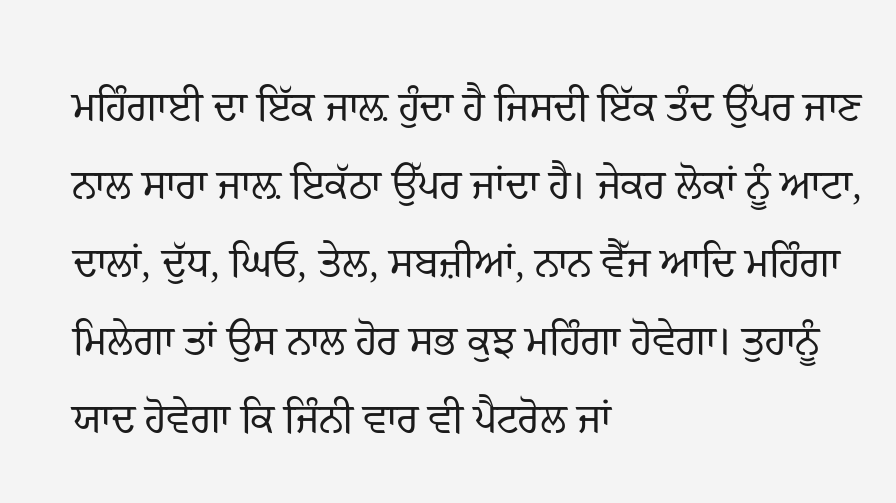ਮਹਿੰਗਾਈ ਦਾ ਇੱਕ ਜਾਲ਼ ਹੁੰਦਾ ਹੈ ਜਿਸਦੀ ਇੱਕ ਤੰਦ ਉੱਪਰ ਜਾਣ ਨਾਲ ਸਾਰਾ ਜਾਲ਼ ਇਕੱਠਾ ਉੱਪਰ ਜਾਂਦਾ ਹੈ। ਜੇਕਰ ਲੋਕਾਂ ਨੂੰ ਆਟਾ, ਦਾਲਾਂ, ਦੁੱਧ, ਘਿਓ, ਤੇਲ, ਸਬਜ਼ੀਆਂ, ਨਾਨ ਵੈੱਜ ਆਦਿ ਮਹਿੰਗਾ ਮਿਲੇਗਾ ਤਾਂ ਉਸ ਨਾਲ ਹੋਰ ਸਭ ਕੁਝ ਮਹਿੰਗਾ ਹੋਵੇਗਾ। ਤੁਹਾਨੂੰ ਯਾਦ ਹੋਵੇਗਾ ਕਿ ਜਿੰਨੀ ਵਾਰ ਵੀ ਪੈਟਰੋਲ ਜਾਂ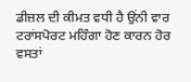ਡੀਜ਼ਲ ਦੀ ਕੀਮਤ ਵਧੀ ਹੈ ਉਂਨੀ ਵਾਰ ਟਰਾਂਸਪੋਰਟ ਮਹਿੰਗਾ ਹੋਣ ਕਾਰਨ ਹੋਰ ਵਸਤਾਂ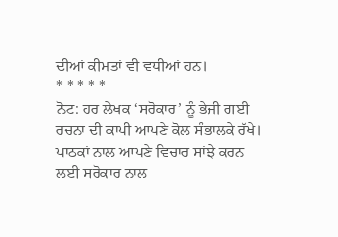ਦੀਆਂ ਕੀਮਤਾਂ ਵੀ ਵਧੀਆਂ ਹਨ।
* * * * *
ਨੋਟ: ਹਰ ਲੇਖਕ ‘ਸਰੋਕਾਰ’ ਨੂੰ ਭੇਜੀ ਗਈ ਰਚਨਾ ਦੀ ਕਾਪੀ ਆਪਣੇ ਕੋਲ ਸੰਭਾਲਕੇ ਰੱਖੇ।
ਪਾਠਕਾਂ ਨਾਲ ਆਪਣੇ ਵਿਚਾਰ ਸਾਂਝੇ ਕਰਨ ਲਈ ਸਰੋਕਾਰ ਨਾਲ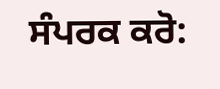ਸੰਪਰਕ ਕਰੋ: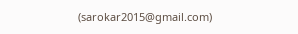(sarokar2015@gmail.com)